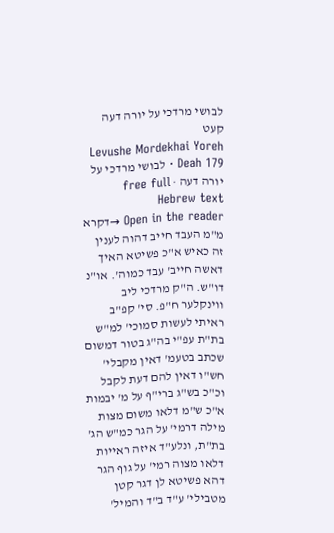לבושי מרדכי על יורה דעה קעט
Levushe Mordekhai Yoreh Deah 179 · לבושי מרדכי על יורה דעה · free full Hebrew text
Open in the reader →דקרא מ"מ העבד חייב דהוה לענין זה כאיש א"כ פשיטא האיך דאשה חייב' עבד כמוה'. או"נ דו"ש. ה"ק מרדכי ליב ווינקלער ח"פ. סי' קפ"ב ראיתי לעשות סמוכי' למ"ש בת"ת עפ"י בה"ג בטור דמשום שכתב בטעמ' דאין מקבלי' חש"ו דאין להם דעת לקבל וכ"כ בש"ג ברי"ף על מ' יבמות א"כ ש"מ דלאו משום מצות מילה דרמי' על הגר כמ"ש הג' בת"ת, ונלע"ד איזה ראייות דלאו מצוה רמי' על גוף הגר דהא פשיטא לן דגר קטן מטבילי' ע"ד ב"ד והמיל'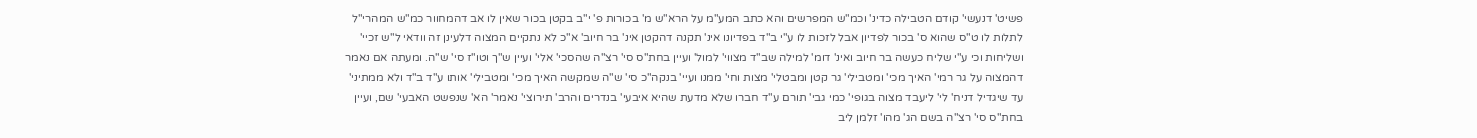פשיט' דנעשי' קודם הטבילה כדינ' וכמ"ש המפרשים והא כתב המע"מ על הרא"ש מ' בכורות פ' י"ב בקטן בכור שאין לו אב דהמחוור כמ"ש המהרי"ל לתלות לו ט"ס שהוא ס' בכור לפדיון אבל לזכות לו ע"י ב"ד בפדיונו אינ' תקנה דהקטן אינ' בר חיוב' א"כ לא נתקיים המצוה דלעינן זה וודאי ל"ש זכיי' ושליחות וכי ע"י שליח כעשה בר חיוב ואינ' דומ' למילה שב"ד מצווי' למול' ועיין בחת"ס סי' רצ"ה שהסכי' אלי' ועיין ש"ך וטו"ז סי' ש"ה. ומעתה אם נאמר דהמצוה על גר רמי' האיך מכי' ומטבילי' גר קטן ומבטלי' מצות וחי' ממנו ועיי' בנקה"כ סי' ש"ה שמקשה האיך מכי' ומטבילי' אותו ע"ד ב"ד ולא ממתיני' עד שיגדיל דניח' לי' ליעבד מצוה בגופי' כמי גבי' תורם ע"ד חברו שלא מדעת שהיא איבעי' בנדרים והרב' תירוצי' נאמר' הא' שנפשט האבעי' שם, ועיין בחת"ס סי' רצ"ה בשם הג' מהו' זלמן ליב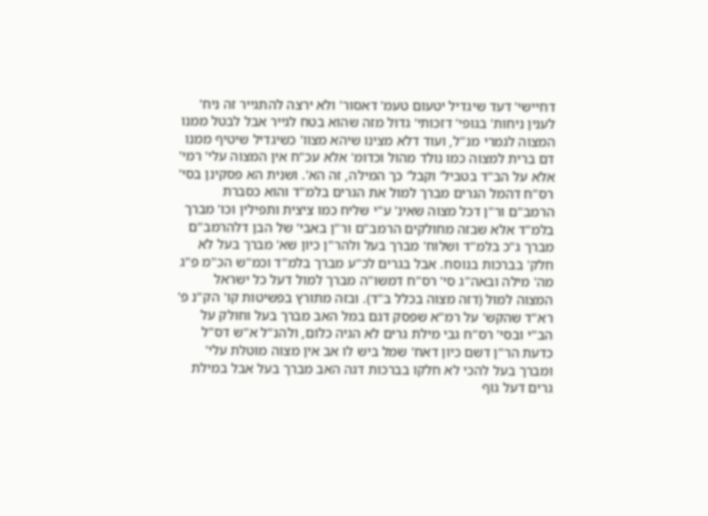דחיישי' דעד שיגדיל יטעום טעמ' דאסור' ולא ירצה להתגייר זה ניח' לענין ניחות' בגופי' דזכותי' גדול מזה שהוא בטח לגייר אבל לבטל ממנו המצוה לגמרי מנ"ל, ועוד דלא מצינו שיהא מצוו' כשיגדיל שיטיף ממנו דם ברית למצוה כמו נולד מהול וכדומ' אלא עכ"ח אין המצוה עלי' רמי' אלא על הב"ד בטביל' וקבל' כך המילה, זה הא'. ושנית הא פסקינן בסי' רס"ח דהמל הגרים מברך למול את הגרים בלמ"ד והוא כסברת הרמב"ם ור"ן דכל מצוה שאינ' ע"י שליח כמו ציצית ותפילין וכו' מברך בלמ"ד אלא שבזה מחולקים הרמב"ם ור"ן באבי' של הבן דלהרמב"ם מברך ג"כ בלמ"ד ושלוח' מברך בעל ולהר"ן כיון שא' מברך בעל לא חלק' בברכות בנוסח. אבל בגרים לכ"ע מברך בלמ"ד וכמ"ש הכ"מ פ"ג מה' מילה ובאה"ג סי' רס"ח דמשו"ה מברך למול דעל כל ישראל המצוה למול (דזה מצוה בכלל ב"ד). ובזה מתורץ בפשיטות קו' הק"נ פ' רא"ד שהקש' על רמ"א שפסק דגם במל האב מברך בעל וחולק על הב"י ובסי' רס"ח גבי מילת גרים לא הגיה כלום, ולהנ"ל א"ש דס"ל כדעת הר"ן דשם כיון דאח' שמל ביש לו אב אין מצוה מוטלת עלי' ומברך בעל להכי לא חלקו בברכות דגה האב מברך בעל אבל במילת גרים דעל גוף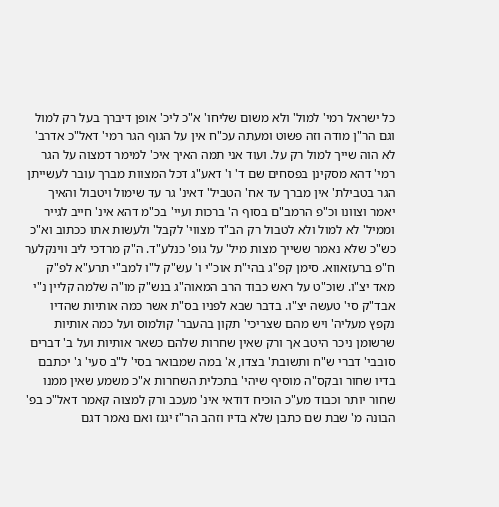כל ישראל רמי' למול' ולא משום שליחו' א"כ ליכ' אופן דיברך בעל רק למול וגם הר"ן מודה וזה פשוט ומעתה עכ"ח אין על הגוף הגר רמי' דאל"כ אדרב' לא הוה שייך למול רק על. ועוד אני תמה האיך איכ' למימר דמצוה על הגר רמי' דהא מסקינן בפסחים שם ד' ו' דאע"ג דכל המצוות מברך עובר לעשייתן הגר בטבילת' אין מברך עד אח' הטביל' דאינ' גר עד שימול ויטבול והאיך יאמר וצוונו וכ"פ הרמב"ם בסוף ה' ברכות ועיי' בכ"מ דהא אינ' חייב לגייר וממיל' לא למול ולא לטבול רק הב"ד מצווי' לקבל' ולעשות אתו ככתוב וא"כ כש"כ שלא נאמר ששייך מצות מיל' על גופ' כנלע"ד. ה"ק מרדכי ליב ווינקלער ח"פ ברעזאווא. סימן קפ"ג בהי"ת אוכ"י ו' עש"ק ל"ו למב"י תרע"א לפ"ק מאד יצ"ו. שוכ"ט על ראש כבוד הרב המאוה"ג בנש"ק מו"ה שלמה קליין נ"י אבד"ק סי' טעשה יצ"ו. בדבר שבא לפניו בס"ת אשר כמה אותיות שהדיו נקפץ מעליה' ויש מהם שצריכי' תקון בהעבר' קולמוס ועל כמה אותיות שרשומן ניכר היטב אך ורק שאין שחרות שלהם כשאר אותיות ועל ב' דברים סובבי' דברי ש"ח ותשובת' בצדו, א' במה שמבואר בסי' ל"ב סעי' ג' יכתבם בדיו שחור ובקס"ה מוסיף שיהי' בתכלית השחרות א"כ משמע שאין ממנו שחור יותר וכבוד מע"כ הוכיח דודאי אינ' מעכב ורק למצוה קאמר דאל"כ בפ' הבונה מ' שבת שם כתבן שלא בדיו וזהב הר"ז יגנז ואם נאמר דגם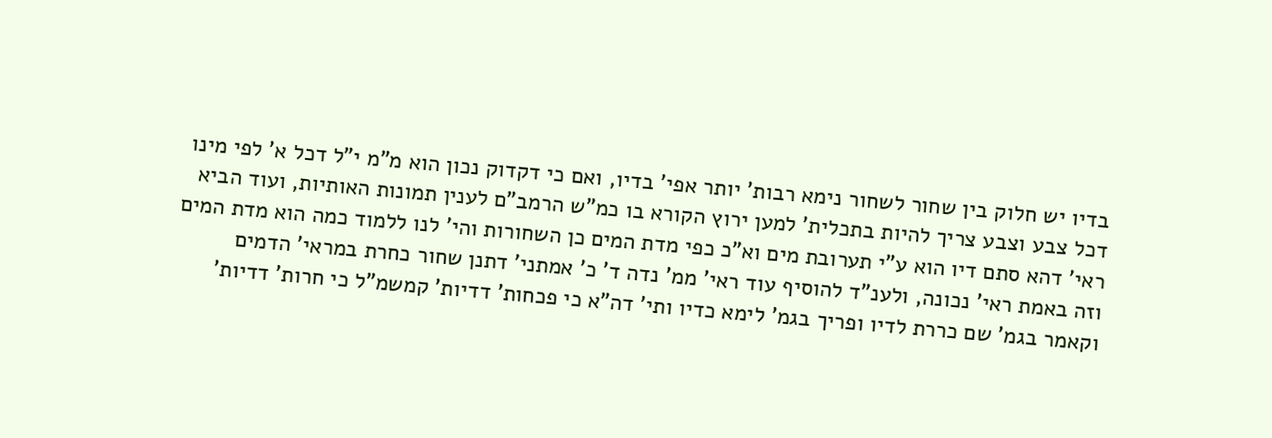בדיו יש חלוק בין שחור לשחור נימא רבות' יותר אפי' בדיו, ואם כי דקדוק נכון הוא מ"מ י"ל דכל א' לפי מינו דכל צבע וצבע צריך להיות בתכלית' למען ירוץ הקורא בו כמ"ש הרמב"ם לענין תמונות האותיות, ועוד הביא ראי' דהא סתם דיו הוא ע"י תערובת מים וא"כ כפי מדת המים כן השחורות והי' לנו ללמוד כמה הוא מדת המים וזה באמת ראי' נכונה, ולענ"ד להוסיף עוד ראי' ממ' נדה ד' כ' אמתני' דתנן שחור כחרת במראי' הדמים וקאמר בגמ' שם כררת לדיו ופריך בגמ' לימא כדיו ותי' דה"א כי פכחות' דדיות' קמשמ"ל כי חרות' דדיות'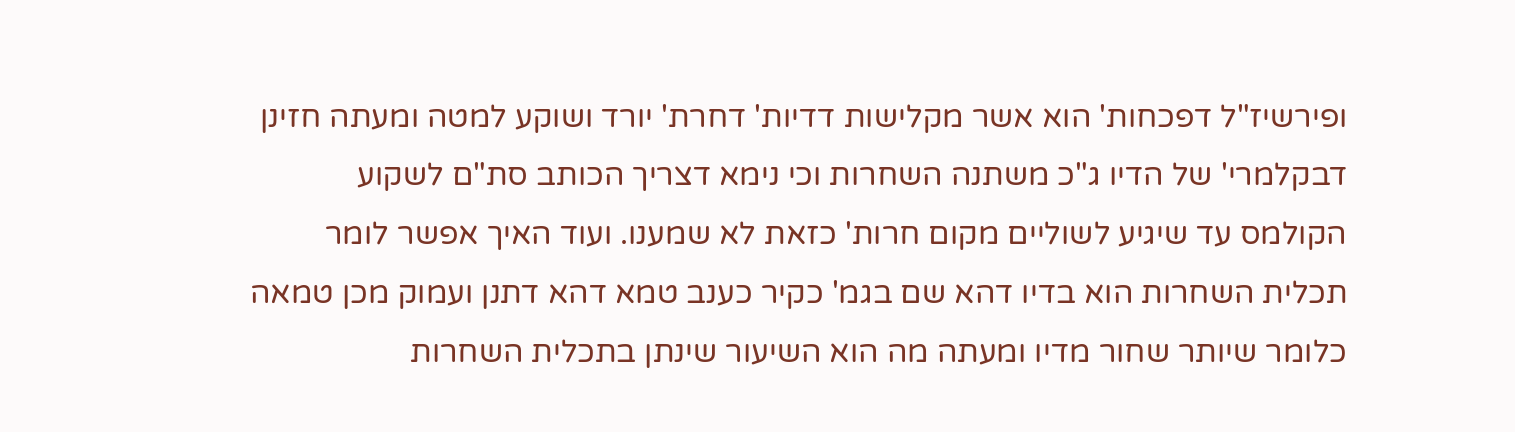ופירשיז"ל דפכחות' הוא אשר מקלישות דדיות' דחרת' יורד ושוקע למטה ומעתה חזינן דבקלמרי' של הדיו ג"כ משתנה השחרות וכי נימא דצריך הכותב סת"ם לשקוע הקולמס עד שיגיע לשוליים מקום חרות' כזאת לא שמענו. ועוד האיך אפשר לומר תכלית השחרות הוא בדיו דהא שם בגמ' כקיר כענב טמא דהא דתנן ועמוק מכן טמאה כלומר שיותר שחור מדיו ומעתה מה הוא השיעור שינתן בתכלית השחרות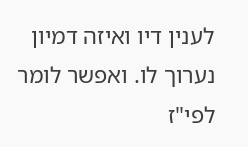לענין דיו ואיזה דמיון נערוך לו. ואפשר לומר לפי"ז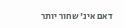דאם אינ' שחור יותר